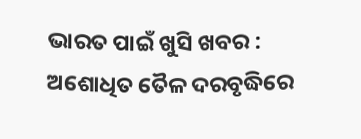ଭାରତ ପାଇଁ ଖୁସି ଖବର : ଅଶୋଧିତ ତୈଳ ଦରବୃଦ୍ଧିରେ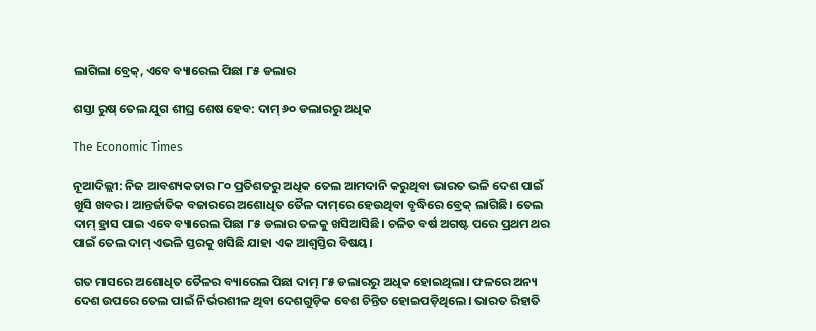ଲାଗିଲା ବ୍ରେକ୍, ଏବେ ବ୍ୟାରେଲ ପିଛା ୮୫ ଡଲାର

ଶସ୍ତା ରୁଷ୍‌ ତେଲ ଯୁଗ ଶୀଘ୍ର ଶେଷ ହେବ: ଦାମ୍ ୬୦ ଡଲାରରୁ ଅଧିକ

The Economic Times

ନୂଆଦିଲ୍ଲୀ: ନିଜ ଆବଶ୍ୟକତାର ୮୦ ପ୍ରତିଶତରୁ ଅଧିକ ତେଲ ଆମଦାନି କରୁଥିବା ଭାରତ ଭଳି ଦେଶ ପାଇଁ ଖୁସି ଖବର। ଆନ୍ତର୍ଜାତିକ ବଜାରରେ ଅଶୋଧିତ ତୈଳ ଦାମ୍‌ରେ ହେଉଥିବା ବୃଦ୍ଧିରେ ବ୍ରେକ୍ ଲାଗିଛି। ତେଲ ଦାମ୍ ହ୍ରାସ ପାଇ ଏବେ ବ୍ୟାରେଲ ପିଛା ୮୫ ଡଲାର ତଳକୁ ଖସିଆସିଛି। ଚଳିତ ବର୍ଷ ଅଗଷ୍ଟ ପରେ ପ୍ରଥମ ଥର ପାଇଁ ତେଲ ଦାମ୍ ଏଭଳି ସ୍ତରକୁ ଖସିଛି ଯାହା ଏକ ଆଶ୍ବସ୍ତିର ବିଷୟ।

ଗତ ମାସରେ ଅଶୋଧିତ ତୈଳର ବ୍ୟାରେଲ ପିଛା ଦାମ୍ ୮୫ ଡଲାରରୁ ଅଧିକ ହୋଇଥିଲା। ଫଳରେ ଅନ୍ୟ ଦେଶ ଉପରେ ତେଲ ପାଇଁ ନିର୍ଭରଶୀଳ ଥିବା ଦେଶଗୁଡ଼ିକ ବେଶ ଚିନ୍ତିତ ହୋଇପଡ଼ିଥିଲେ। ଭାରତ ରିହାତି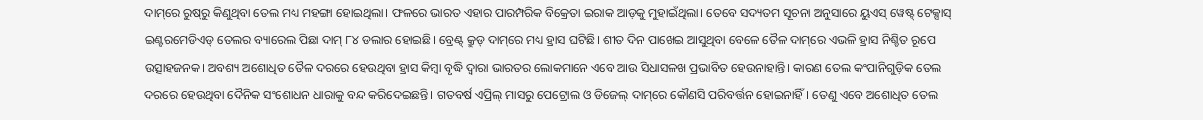ଦାମ୍‌ରେ ରୁଷ୍‌ରୁ କିଣୁଥିବା ତେଲ ମଧ୍ୟ ମହଙ୍ଗା ହୋଇଥିଲା। ଫଳରେ ଭାରତ ଏହାର ପାରମ୍ପରିକ ବିକ୍ରେତା ଇରାକ ଆଡ଼କୁ ମୁହାଇଁଥିଲା। ତେବେ ସଦ୍ୟତମ ସୂଚନା ଅନୁସାରେ ୟୁଏସ୍‌ ୱେଷ୍ଟ୍‌ ଟେକ୍ସାସ୍‌ ଇଣ୍ଟରମେଡିଏଡ୍‌ ତେଲର ବ୍ୟାରେଲ ପିଛା ଦାମ୍ ୮୪ ଡଲାର ହୋଇଛି। ବ୍ରେଣ୍ଟ୍‌ କ୍ରୁଡ୍‌ ଦାମ୍‌ରେ ମଧ୍ୟ ହ୍ରାସ ଘଟିଛି। ଶୀତ ଦିନ ପାଖେଇ ଆସୁଥିବା ବେଳେ ତୈଳ ଦାମ୍‌ରେ ଏଭଳି ହ୍ରାସ ନିଶ୍ଚିତ ରୂପେ ଉତ୍ସାହଜନକ। ଅବଶ୍ୟ ଅଶୋଧିତ ତୈଳ ଦରରେ ହେଉଥିବା ହ୍ରାସ କିମ୍ବା ବୃଦ୍ଧି ଦ୍ବାରା ଭାରତର ଲୋକମାନେ ଏବେ ଆଉ ସିଧାସଳଖ ପ୍ରଭାବିତ ହେଉନାହାନ୍ତି। କାରଣ ତେଲ କଂପାନିଗୁଡ଼ିକ ତେଲ ଦରରେ ‌ହେଉଥିବା ‌ଦୈନିକ ସଂଶୋଧନ ଧାରାକୁ ବନ୍ଦ କରିଦେଇଛନ୍ତି। ଗତବର୍ଷ ଏପ୍ରିଲ୍‌ ମାସରୁ ପେଟ୍ରୋଲ ଓ ଡିଜେଲ୍‌ ଦାମ୍‌ରେ କୌଣସି ପରିବର୍ତ୍ତନ ହୋଇନାହିଁ। ତେଣୁ ଏବେ ଅଶୋଧିତ ତେଲ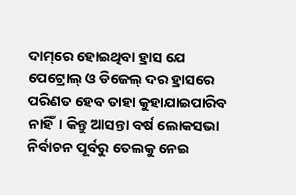ଦାମ୍‌ରେ ହୋଇଥିବା ହ୍ରାସ ଯେ ପେଟ୍ରୋଲ୍ ଓ ଡିଜେଲ୍‌ ଦର ହ୍ରାସରେ ପରିଣତ ହେବ ତାହା କୁହାଯାଇପାରିବ ନାହିଁ। କିନ୍ତୁ ଆସନ୍ତା ବର୍ଷ ଲୋକସଭା ନିର୍ବାଚନ ପୂର୍ବରୁ ତେଲକୁ ନେଇ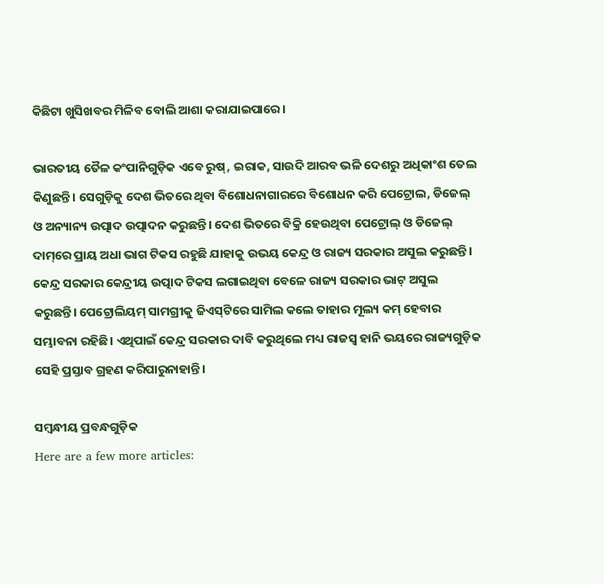କିଛିଟା ଖୁସିଖବର ମିଳିବ ବୋଲି ଆଶା କରାଯାଇପାରେ।

ଭାରତୀୟ ତୈଳ କଂପାନିଗୁଡ଼ିକ ଏବେ ରୁଷ୍‌, ଇରାକ, ସାଉଦି ଆରବ ଭଳି ଦେଶରୁ ଅଧିକାଂଶ ତେଲ କିଣୁଛନ୍ତି। ସେଗୁଡ଼ିକୁ ଦେଶ ଭିତରେ ଥିବା ବିଶୋଧନାଗାରରେ ବିଶୋଧନ କରି ପେଟ୍ରୋଲ, ଡିଜେଲ୍ ଓ ଅନ୍ୟାନ୍ୟ ଉତ୍ପାଦ ଉତ୍ପାଦନ କରୁଛନ୍ତି। ଦେଶ ଭିତରେ ବିକ୍ରି ହେଉଥିବା ପେଟ୍ରୋଲ୍‌ ଓ ଡିଜେଲ୍‌ ଦାମ୍‌ରେ ପ୍ରାୟ ଅଧା ଭାଗ ଟିକସ ରହୁଛି ଯାହାକୁ ଉଭୟ କେନ୍ଦ୍ର ଓ ରାଜ୍ୟ ସରକାର ଅସୁଲ କରୁଛନ୍ତି। କେନ୍ଦ୍ର ସରକାର କେନ୍ଦ୍ରୀୟ ଉତ୍ପାଦ ଟିକସ ଲଗାଇଥିବା ବେଳେ ରାଜ୍ୟ ସରକାର ଭାଟ୍‌ ଅସୁଲ କରୁଛନ୍ତି। ପେଟ୍ରୋଲିୟମ୍ ସାମଗ୍ରୀକୁ ଜିଏସ୍‌ଟିରେ ସାମିଲ କଲେ ତାହାର ମୂଲ୍ୟ କମ୍ ହେବାର ସମ୍ଭାବନା ରହିଛି। ଏଥିପାଇଁ କେନ୍ଦ୍ର ସରକାର ଦାବି କରୁଥିଲେ ମଧ୍ୟ ରାଜସ୍ବ ହାନି ଭୟରେ ରାଜ୍ୟଗୁଡ଼ିକ ସେହି ପ୍ରସ୍ତାବ ଗ୍ରହଣ କରିପାରୁନାହାନ୍ତି।

ସମ୍ବନ୍ଧୀୟ ପ୍ରବନ୍ଧଗୁଡ଼ିକ
Here are a few more articles: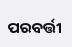ପରବର୍ତ୍ତୀ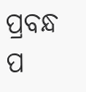ପ୍ରବନ୍ଧ ପ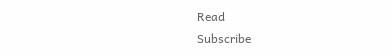Read
Subscribe